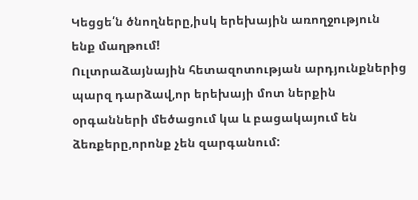Կեցցե՛ն ծնողները,իսկ երեխային առողջություն ենք մաղթում!
Ուլտրաձայնային հետազոտության արդյունքներից պարզ դարձավ,որ երեխայի մոտ ներքին օրգանների մեծացում կա և բացակայում են ձեռքերը,որոնք չեն զարգանում: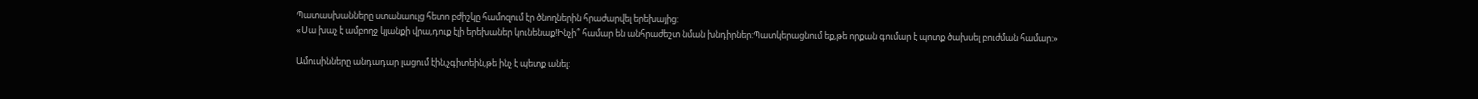Պատասխանները ստանաուլց հետո բժիշկը համոզում էր ծնողներին հրաժարվել երեխայից:
«Սա խաչ է ամբողջ կյանքի վրա,դուք էլի երեխաներ կունենաք!Ինչի՞ համար են անհրաժեշտ նման խնդիրներ:Պատկերացնում եք,թե որքան գումար է պոտք ծախսել բուժման համար:»

Ամուսինները անդադար լացում էին,չգիտեին,թե ինչ է պետք անել: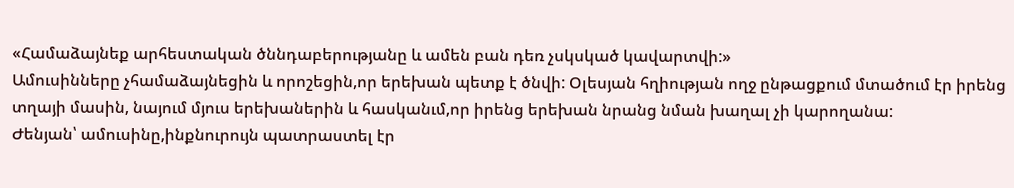«Համաձայնեք արհեստական ծննդաբերությանը և ամեն բան դեռ չսկսկած կավարտվի:»
Ամուսինները չհամաձայնեցին և որոշեցին,որ երեխան պետք է ծնվի: Օլեսյան հղիության ողջ ընթացքում մտածում էր իրենց տղայի մասին, նայում մյուս երեխաներին և հասկանւմ,որ իրենց երեխան նրանց նման խաղալ չի կարողանա:
Ժենյան՝ ամուսինը,ինքնուրույն պատրաստել էր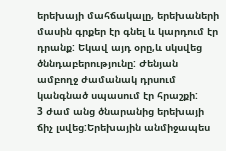երեխայի մահճակալը, երեխաների մասին գրքեր էր գնել և կարդում էր դրանք: Եկավ այդ օրը,և սկսվեց ծննդաբերությունը: Ժենյան ամբողջ ժամանակ դրսում կանգնած սպասում էր հրաշքի:
3 ժամ անց ծնարանից երեխայի ճիչ լսվեց:Երեխային անմիջապես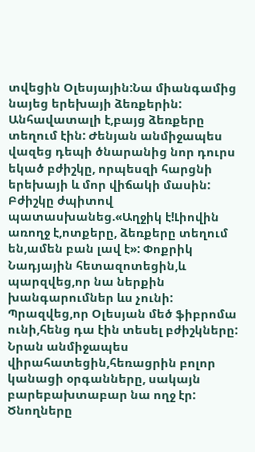տվեցին Օլեսյային:Նա միանգամից նայեց երեխայի ձեռքերին: Անհավատալի է,բայց ձեռքերը տեղում էին: Ժենյան անմիջապես վազեց դեպի ծնարանից նոր դուրս եկած բժիշկը, որպեսզի հարցնի երեխայի և մոր վիճակի մասին:
Բժիշկը ժպիտով պատասխանեց.«Աղջիկ է!Լիովին առողջ է,ոտքերը, ձեռքերը տեղում են,ամեն բան լավ է»: Փոքրիկ Նադյային հետազոտեցին,և պարզվեց,որ նա ներքին խանգարումներ ևս չունի: Պրազվեց,որ Օլեսյան մեծ ֆիբրոմա ունի,հենց դա էին տեսել բժիշկները:
Նրան անմիջապես վիրահատեցին,հեռացրին բոլոր կանացի օրգանները, սակայն բարեբախտաբար նա ողջ էր: Ծնողները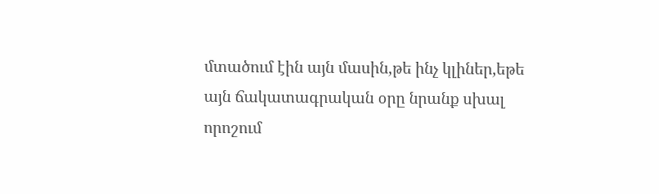մտածում էին այն մասին,թե ինչ կլիներ,եթե այն ճակատագրական օրը նրանք սխալ որոշում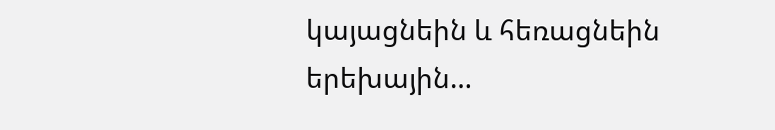կայացնեին և հեռացնեին երեխային…